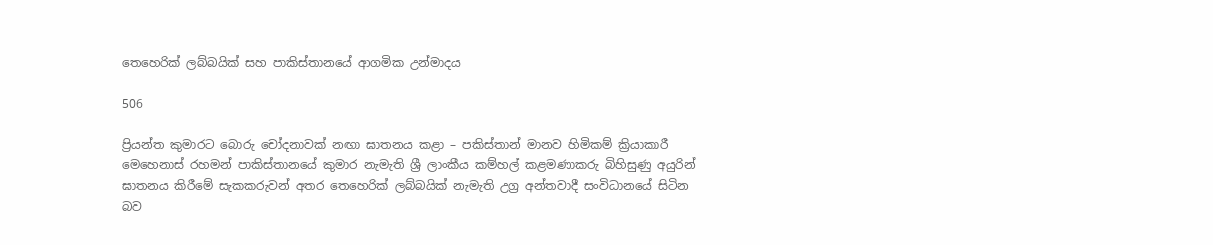තෙහෙරික් ලබ්බයික් සහ පාකිස්තානයේ ආගමික උන්මාදය

506

ප්‍රියන්ත කුමාරට බොරු චෝදනාවක් නඟා ඝාතනය කළා – පකිස්තාන් මානව හිමිකම් ක්‍රියාකාරී මෙහෙනාස් රහමන් පාකිස්තානයේ කුමාර නැමැති ශ්‍රී ලාංකීය කම්හල් කළමණාකරු බිහිසුණු අයුරින් ඝාතනය කිරීමේ සැකකරුවන් අතර තෙහෙරික් ලබ්බයික් නැමැති උග්‍ර අන්තවාදී සංවිධානයේ සිටින බව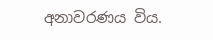අනාවරණය විය.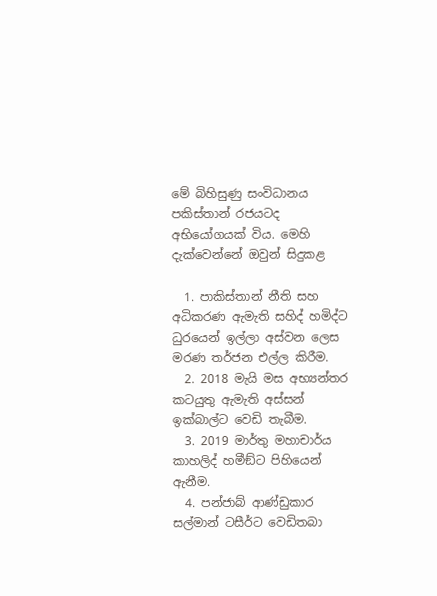මේ බිහිසුණු සංවිධානය පකිස්තාන් රජයටද අභියෝගයක් විය. මෙහි දැක්වෙන්නේ ඔවුන් සිදුකළ

  1. පාකිස්තාන් නීති සහ අධිකරණ ඇමැති සහිද් හමිද්ට ධුරයෙන් ඉල්ලා අස්වන ලෙස මරණ තර්ජන එල්ල කිරීම.
  2. 2018 මැයි මස අභ්‍යන්තර කටයුතු ඇමැති අස්සන් ඉක්බාල්ට වෙඩි තැබීම.
  3. 2019 මාර්තු මහාචාර්ය කාහලිද් හමීඞ්ට පිහියෙන් ඇනීම.
  4. පන්ජාබ් ආණ්ඩුකාර සල්මාන් ටසීර්ට වෙඩිතබා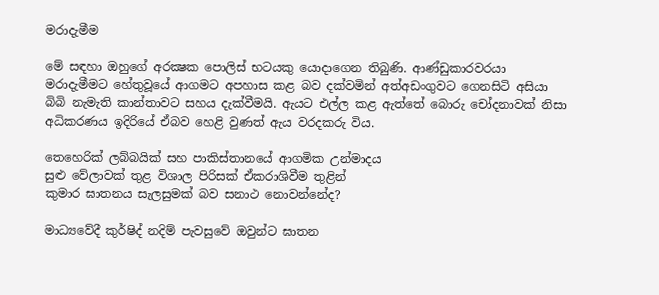මරාදැමීම

මේ සඳහා ඔහුගේ අරක්‍ෂක පොලිස් භටයකු යොදාගෙන තිබුණි. ආණ්ඩුකාරවරයා මරාදැමීමට හේතුවූයේ ආගමට අපහාස කළ බව දක්වමින් අත්අඩංගුවට ගෙනසිටි අසියා බිබි නැමැති කාන්තාවට සහය දැක්වීමයි. ඇයට එල්ල කළ ඇත්තේ බොරු චෝදනාවක් නිසා අධිකරණය ඉදිරියේ ඒබව හෙළි වුණත් ඇය වරදකරු විය.

තෙහෙරික් ලබ්බයික් සහ පාකිස්තානයේ ආගමික උන්මාදය
සුළු වේලාවක් තුළ විශාල පිරිසක් ඒකරාශිවීම තුළින්
කුමාර ඝාතනය සැලසුමක් බව සනාථ නොවන්නේද?

මාධ්‍යවේදී කුර්ෂිද් නදිම් පැවසුවේ ඔවුන්ට ඝාතන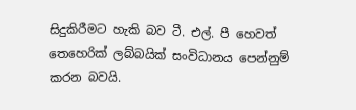සිදුකිරීමට හැකි බව ටී. එල්. පී හෙවත් තෙහෙරික් ලබ්බයික් සංවිධානය පෙන්නුම් කරන බවයි.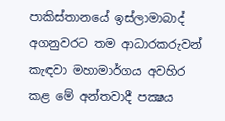පාකිස්තානයේ ඉස්ලාමාබාද් අගනුවරට තම ආධාරකරුවන් කැඳවා මහාමාර්ගය අවහිර කළ මේ අන්තවාදී පක්‍ෂය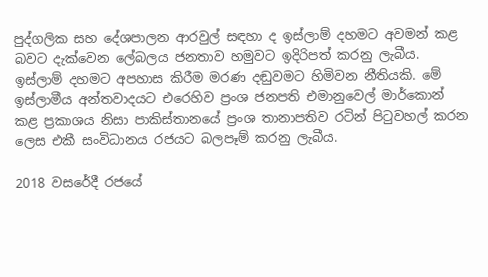පුද්ගලික සහ දේශපාලන ආරවුල් සඳහා ද ඉස්ලාම් දහමට අවමන් කළ බවට දැක්වෙන ලේබලය ජනතාව හමුවට ඉදිරිපත් කරනු ලැබීය. ඉස්ලාම් දහමට අපහාස කිරීම මරණ දඬුවමට හිමිවන නීතියකි. මේ ඉස්ලාමීය අන්තවාදයට එරෙහිව ප්‍රංශ ජනපති එමානුවෙල් මාර්කොන් කළ ප්‍රකාශය නිසා පාකිස්තානයේ ප්‍රංශ තානාපතිව රටින් පිටුවහල් කරන ලෙස එකී සංවිධානය රජයට බලපෑම් කරනු ලැබීය.

2018 වසරේදී රජයේ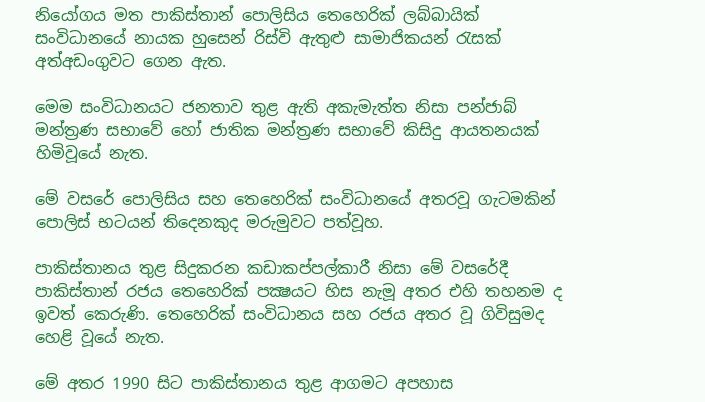නියෝගය මත පාකිස්තාන් පොලිසිය තෙහෙරික් ලබ්බායික් සංවිධානයේ නායක හුසෙන් රිස්වි ඇතුළු සාමාජිකයන් රැසක් අත්අඩංගුවට ගෙන ඇත.

මෙම සංවිධානයට ජනතාව තුළ ඇති අකැමැත්ත නිසා පන්ජාබ් මන්ත්‍රණ සභාවේ හෝ ජාතික මන්ත්‍රණ සභාවේ කිසිදු ආයතනයක් හිමිවූයේ නැත.

මේ වසරේ පොලිසිය සහ තෙහෙරික් සංවිධානයේ අතරවූ ගැටමකින් පොලිස් භටයන් තිදෙනකුද මරුමුවට පත්වූහ.

පාකිස්තානය තුළ සිදුකරන කඩාකප්පල්කාරී නිසා මේ වසරේදී පාකිස්තාන් රජය තෙහෙරික් පක්‍ෂයට හිස නැමූ අතර එහි තහනම ද ඉවත් කෙරුණි. තෙහෙරික් සංවිධානය සහ රජය අතර වූ ගිවිසුමද හෙළි වූයේ නැත.

මේ අතර 1990 සිට පාකිස්තානය තුළ ආගමට අපහාස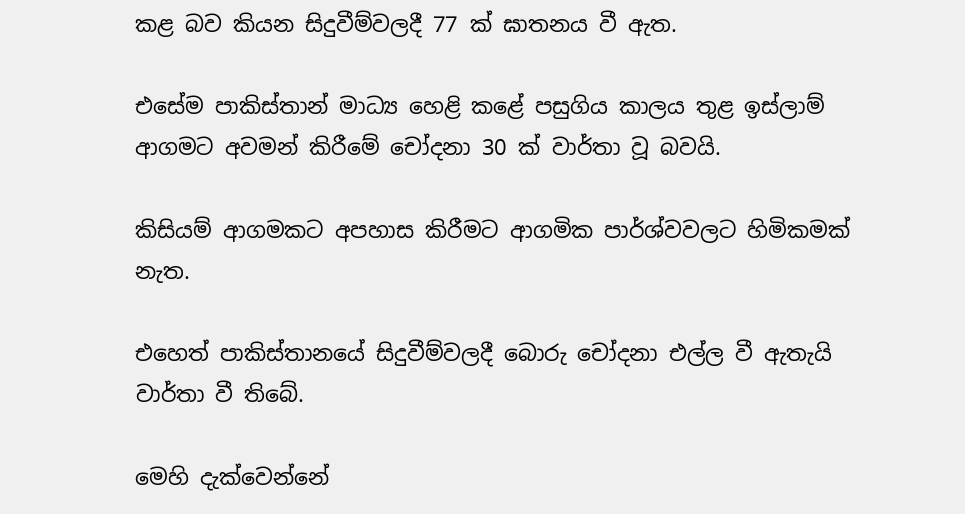කළ බව කියන සිදුවීම්වලදී 77 ක් ඝාතනය වී ඇත.

එසේම පාකිස්තාන් මාධ්‍ය හෙළි කළේ පසුගිය කාලය තුළ ඉස්ලාම් ආගමට අවමන් කිරීමේ චෝදනා 30 ක් වාර්තා වූ බවයි.

කිසියම් ආගමකට අපහාස කිරීමට ආගමික පාර්ශ්වවලට හිමිකමක් නැත.

එහෙත් පාකිස්තානයේ සිදුවීම්වලදී බොරු චෝදනා එල්ල වී ඇතැයි වාර්තා වී තිබේ.

මෙහි දැක්වෙන්නේ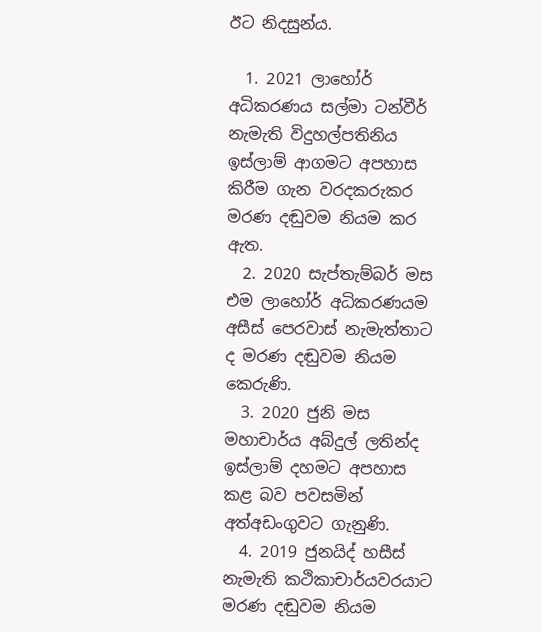ඊට නිදසුන්ය.

  1. 2021 ලාහෝර් අධිකරණය සල්මා ටන්වීර් නැමැති විදුහල්පතිනිය ඉස්ලාම් ආගමට අපහාස කිරීම ගැන වරදකරුකර මරණ දඬුවම නියම කර ඇත.
  2. 2020 සැප්තැම්බර් මස එම ලාහෝර් අධිකරණයම අසීස් පෙරවාස් නැමැත්තාට ද මරණ දඬුවම නියම කෙරුණි.
  3. 2020 ජුනි මස මහාචාර්ය අබ්දුල් ලතින්ද ඉස්ලාම් දහමට අපහාස කළ බව පවසමින් අත්අඩංගුවට ගැනුණි.
  4. 2019 ජුනයිද් හසීස් නැමැති කථිකාචාර්යවරයාට මරණ දඬුවම නියම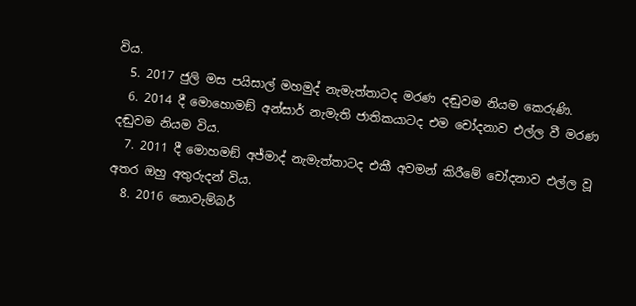විය.
  5. 2017 ජුලි මස පයිසාල් මහමුද් නැමැත්තාටද මරණ දඬුවම නියම කෙරුණි.
  6. 2014 දී මොහොමඞ් අන්සාර් නැමැති ජාතිකයාටද එම චෝදනාව එල්ල වී මරණ දඬුවම නියම විය.
  7. 2011 දී මොහමඞ් අජ්මාද් නැමැත්තාටද එකී අවමන් කිරීමේ චෝදනාව එල්ල වූ අතර ඔහු අතුරුදන් විය.
  8. 2016 නොවැම්බර්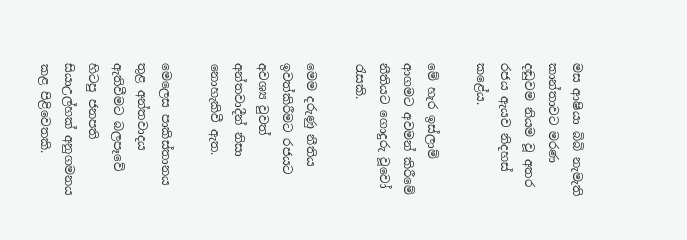මස ආෂියා බිබි නැමැති කාන්තාවට මරණ දඬුවම නියම වූ අතර රජය ඇයව නිදහස් කළේය.

මේ හැර ඉස්ලාම් ආගමට අවමන් කිරීමේ නීතියට ගොදුරු වූවෝ රැසකි.

මෙම දරුණු නීතිය ඉවත්කිරීමට රජයට අවශ්‍ය වුවත් අන්තවාදීන් නිසා නොහැකිවී ඇත.

මෙලෙස පාකිස්තානය තුළ අන්තවාදය ඇතිවීමට බලපෑවේ හිටපු ජනපති සියාඋල්හක් අනුගමනය කළ පිළිවෙතකි.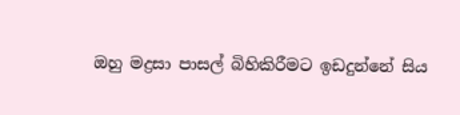ඔහු මද්‍රසා පාසල් බිහිකිරීමට ඉඩදුන්නේ සිය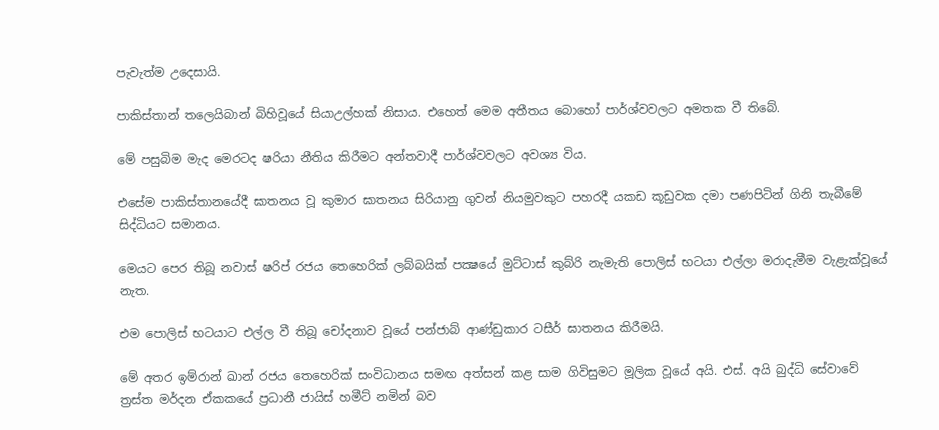පැවැත්ම උදෙසායි.

පාකිස්තාන් තලෙයිබාන් බිහිවූයේ සියාඋල්හක් නිසාය. එහෙත් මෙම අතීතය බොහෝ පාර්ශ්වවලට අමතක වී තිබේ.

මේ පසුබිම මැද මෙරටද ෂරියා නීතිය කිරීමට අන්තවාදී පාර්ශ්වවලට අවශ්‍ය විය.

එසේම පාකිස්තානයේදී ඝාතනය වූ කුමාර ඝාතනය සිරියානු ගුවන් නියමුවකුට පහරදී යකඩ කූඩුවක දමා පණපිටින් ගිනි තැබීමේ සිද්ධියට සමානය.

මෙයට පෙර තිබූ නවාස් ෂරිප් රජය තෙහෙරික් ලබ්බයික් පක්‍ෂයේ මුට්ටාස් කුබ්රි නැමැති පොලිස් භටයා එල්ලා මරාදැමීම වැළැක්වූයේ නැත.

එම පොලිස් භටයාට එල්ල වී තිබූ චෝදනාව වූයේ පන්ජාබ් ආණ්ඩුකාර ටසීර් ඝාතනය කිරීමයි.

මේ අතර ඉම්රාන් ඛාන් රජය තෙහෙරික් සංවිධානය සමඟ අත්සන් කළ සාම ගිවිසුමට මූලික වූයේ අයි. එස්. අයි බුද්ධි සේවාවේ ත්‍රස්ත මර්දන ඒකකයේ ප්‍රධානී ජායිස් හමීට් නමින් බව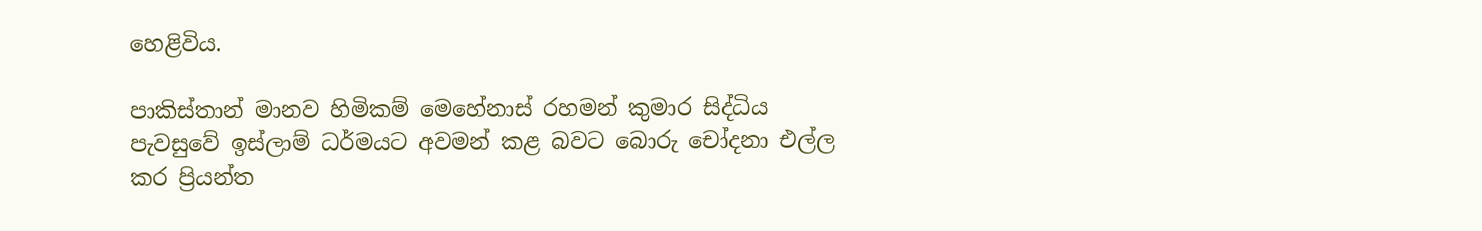හෙළිවිය.

පාකිස්තාන් මානව හිමිකම් මෙහේනාස් රහමන් කුමාර සිද්ධිය පැවසුවේ ඉස්ලාම් ධර්මයට අවමන් කළ බවට බොරු චෝදනා එල්ල කර ප්‍රියන්ත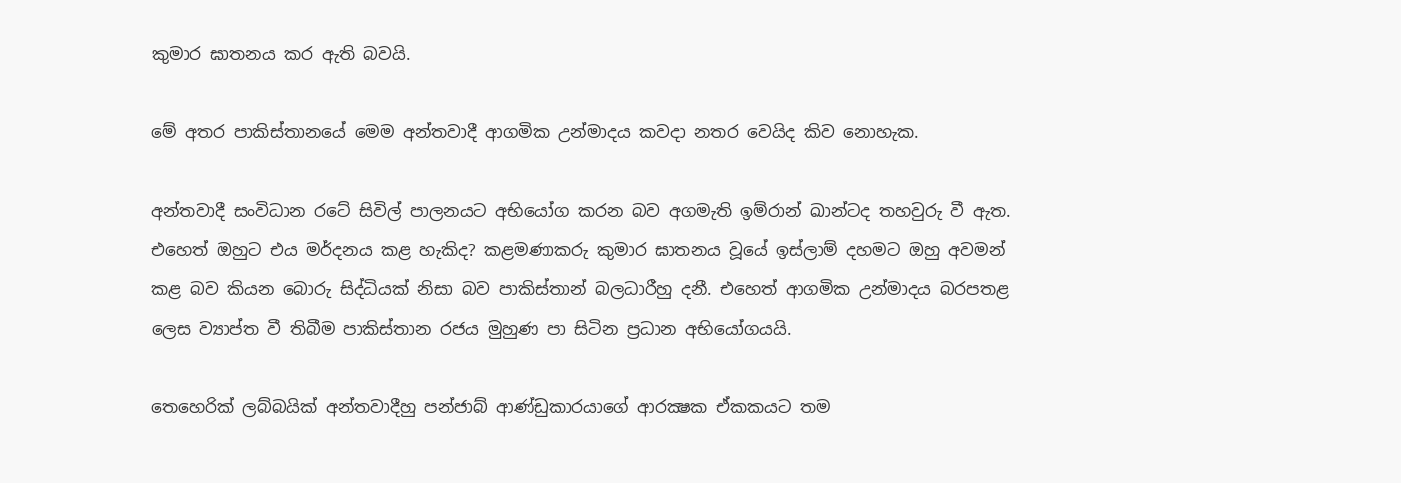කුමාර ඝාතනය කර ඇති බවයි.

මේ අතර පාකිස්තානයේ මෙම අන්තවාදී ආගමික උන්මාදය කවදා නතර වෙයිද කිව නොහැක.

අන්තවාදී සංවිධාන රටේ සිවිල් පාලනයට අභියෝග කරන බව අගමැති ඉම්රාන් ඛාන්ටද තහවුරු වී ඇත. එහෙත් ඔහුට එය මර්දනය කළ හැකිද? කළමණාකරු කුමාර ඝාතනය වූයේ ඉස්ලාම් දහමට ඔහු අවමන් කළ බව කියන බොරු සිද්ධියක් නිසා බව පාකිස්තාන් බලධාරීහු දනී. එහෙත් ආගමික උන්මාදය බරපතළ ලෙස ව්‍යාප්ත වී තිබීම පාකිස්තාන රජය මුහුණ පා සිටින ප්‍රධාන අභියෝගයයි.

තෙහෙරික් ලබ්බයික් අන්තවාදීහු පන්ජාබ් ආණ්ඩුකාරයාගේ ආරක්‍ෂක ඒකකයට තම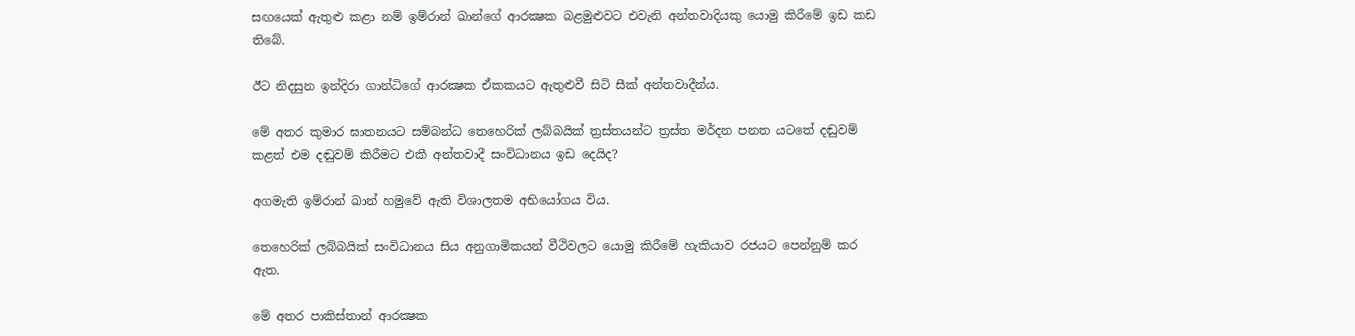සඟයෙක් ඇතුළු කළා නම් ඉම්රාන් ඛාන්ගේ ආරක්‍ෂක බළමුළුවට එවැනි අන්තවාදියකු යොමු කිරීමේ ඉඩ කඩ තිබේ.

ඊට නිදසුන ඉන්දිරා ගාන්ධිගේ ආරක්‍ෂක ඒකකයට ඇතුළුවී සිටි සීක් අන්තවාදීන්ය.

මේ අතර කුමාර ඝාතනයට සම්බන්ධ තෙහෙරික් ලබ්බයික් ත්‍රස්තයන්ට ත්‍රස්ත මර්දන පනත යටතේ දඬුවම් කළත් එම දඬුවම් කිරීමට එකී අන්තවාදී සංවිධානය ඉඩ දෙයිද?

අගමැති ඉම්රාන් ඛාන් හමුවේ ඇති විශාලතම අභියෝගය විය.

තෙහෙරික් ලබ්බයික් සංවිධානය සිය අනුගාමිකයන් වීථිවලට යොමු කිරීමේ හැකියාව රජයට පෙන්නුම් කර ඇත.

මේ අතර පාකිස්තාන් ආරක්‍ෂක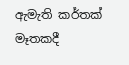ඇමැති කර්තක් මෑතකදී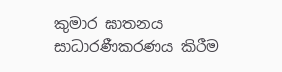කුමාර ඝාතනය සාධාරණීකරණය කිරීම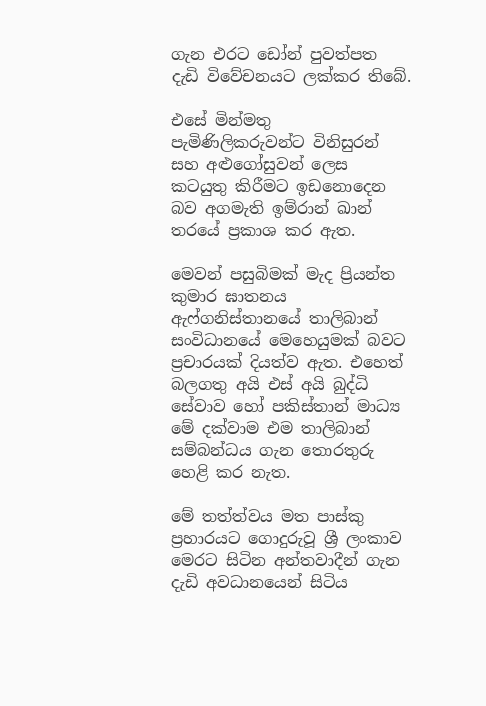ගැන එරට ඩෝන් පුවත්පත දැඩි විවේචනයට ලක්කර තිබේ.

එසේ මින්මතු පැමිණිලිකරුවන්ට විනිසුරන් සහ අළුගෝසුවන් ලෙස කටයුතු කිරීමට ඉඩනොදෙන බව අගමැති ඉම්රාන් ඛාන් තරයේ ප්‍රකාශ කර ඇත.

මෙවන් පසුබිමක් මැද ප්‍රියන්ත කුමාර ඝාතනය ඇෆ්ගනිස්තානයේ තාලිබාන් සංවිධානයේ මෙහෙයුමක් බවට ප්‍රචාරයක් දියත්ව ඇත. එහෙත් බලගතු අයි එස් අයි බුද්ධි සේවාව හෝ පකිස්තාන් මාධ්‍ය මේ දක්වාම එම තාලිබාන් සම්බන්ධය ගැන තොරතුරු හෙළි කර නැත.

මේ තත්ත්වය මත පාස්කු ප්‍රහාරයට ගොදුරුවූ ශ්‍රී ලංකාව මෙරට සිටින අන්තවාදීන් ගැන දැඩි අවධානයෙන් සිටිය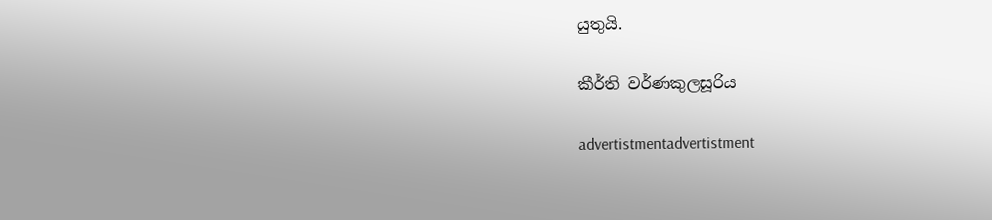යුතුයි.

කීර්ති වර්ණකුලසූරිය

advertistmentadvertistment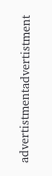advertistmentadvertistment